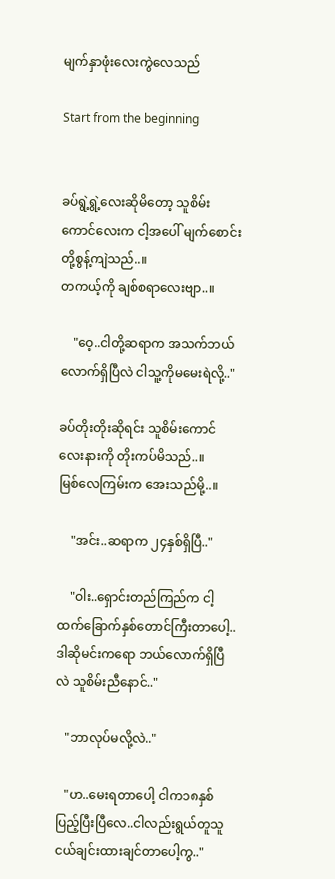မျက်နှာဖုံးလေးကွဲလေသည်

Start from the beginning


ခပ်ရွဲ့ရွဲ့လေးဆိုမိတော့ သူစိမ်းကောင်လေးက ငါ့အပေါ် မျက်စောင်းတို့စွန့်ကျဲသည်..။
တကယ့်ကို ချစ်စရာလေးဗျာ..။

    "ဝေ့..ငါတို့ဆရာက အသက်ဘယ်လောက်ရှိပြီလဲ ငါသူ့ကိုမမေးရဲလို့.."

ခပ်တိုးတိုးဆိုရင်း သူစိမ်းကောင်လေးနားကို တိုးကပ်မိသည်..။
မြစ်လေကြမ်းက အေးသည်မို့..။

    "အင်း..ဆရာက ၂၄နှစ်ရှိပြီ.."

    "ဝါး..ရှောင်းတည်ကြည်က ငါ့ထက်ခြောက်နှစ်တောင်ကြီးတာပေါ့..ဒါဆိုမင်းကရော ဘယ်လောက်ရှိပြီလဲ သူစိမ်းညီနောင်.."

   "ဘာလုပ်မလို့လဲ.."

   "ဟ..မေးရတာပေါ့ ငါက၁၈နှစ်ပြည့်ပြီးပြီလေ..ငါလည်းရွယ်တူသူငယ်ချင်းထားချင်တာပေါ့ကွ.."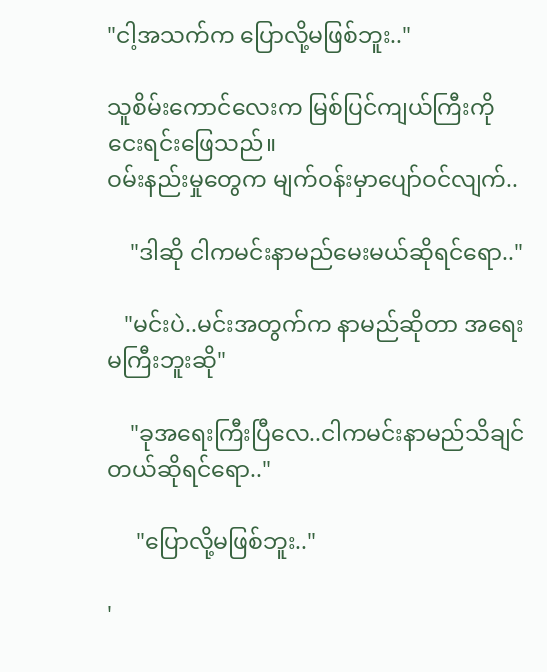"ငါ့အသက်က ပြောလို့မဖြစ်ဘူး.."

သူစိမ်းကောင်လေးက မြစ်ပြင်ကျယ်ကြီးကို ငေးရင်းဖြေသည်။
ဝမ်းနည်းမှုတွေက မျက်ဝန်းမှာပျော်ဝင်လျက်..

    "ဒါဆို ငါကမင်းနာမည်မေးမယ်ဆိုရင်ရော.."

   "မင်းပဲ..မင်းအတွက်က နာမည်ဆိုတာ အရေးမကြီးဘူးဆို"

    "ခုအရေးကြီးပြီလေ..ငါကမင်းနာမည်သိချင်တယ်ဆိုရင်ရော.."

     "ပြောလို့မဖြစ်ဘူး.."

'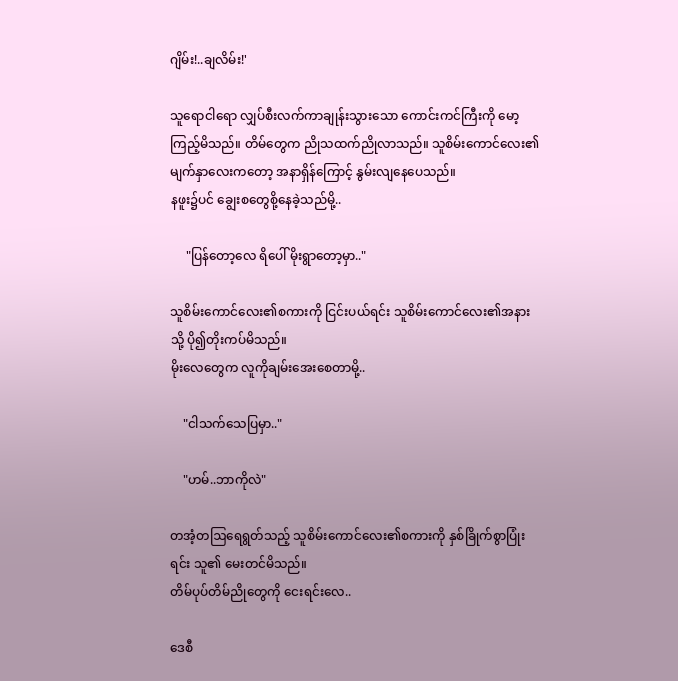ဂျိမ်း!..ချလိမ်း!'

သူရောငါရော လျှပ်စီးလက်ကာချုန်းသွားသော ကောင်းကင်ကြီးကို မော့ကြည့်မိသည်။ တိမ်တွေက ညိုသထက်ညိုလာသည်။ သူစိမ်းကောင်လေး၏ မျက်နှာလေးကတော့ အနာရှိန်ကြောင့် နွမ်းလျနေပေသည်။
နဖူး၌ပင် ‌ချွေးစတွေစို့နေခဲ့သည်မို့..

     "ပြန်တော့လေ ရိပေါ် မိုးရွာတော့မှာ.."

သူစိမ်းကောင်လေး၏စကားကို ငြင်းပယ်ရင်း သူစိမ်းကောင်လေး၏အနားသို့ ပို၍တိုးကပ်မိသည်။
မိုးလေတွေက လူကိုချမ်းအေးစေတာမို့..

    "ငါသက်သေပြမှာ.."

    "ဟမ်..ဘာကိုလဲ"

တအံ့တဩရေရွတ်သည့် သူစိမ်းကောင်လေး၏စကားကို နှစ်ခြိုက်စွာပြုံးရင်း သူ၏ မေးတင်မိသည်။
တိမ်ပုပ်တိမ်ညိုတွေကို ငေးရင်းလေ..

ဒေစီ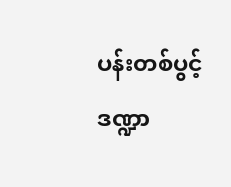ပန်းတစ်ပွင့်ဒဏ္ဍာ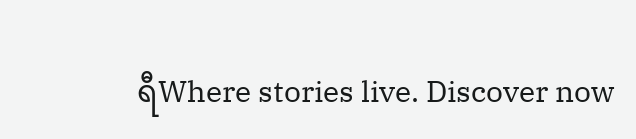ရီWhere stories live. Discover now